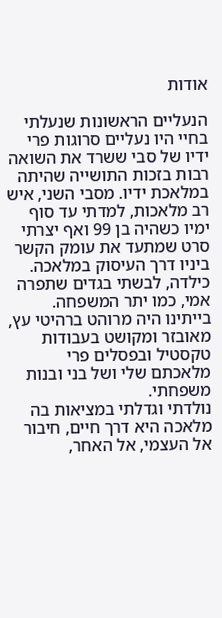אודות

הנעליים הראשונות שנעלתי בחיי היו נעליים סרוגות פרי ידיו של סבי ששרד את השואה רבות בזכות התושייה שהיתה במלאכת ידיו. מסבי השני, איש רב מלאכות, למדתי עד סוף ימיו כשהיה בן 99 ואף יצרתי סרט שמתעד את עומק הקשר ביניו דרך העיסוק במלאכה. כילדה, לבשתי בגדים שתפרה אמי, כמו יתר המשפחה. בייתינו היה מרוהט ברהיטי עץ, מאובזר ומקושט בעבודות טקסטיל ובפסלים פרי מלאכתם שלי ושל בני ובנות משפחתי.
נולדתי וגדלתי במציאות בה מלאכה היא דרך חיים, חיבור אל העצמי, אל האחר,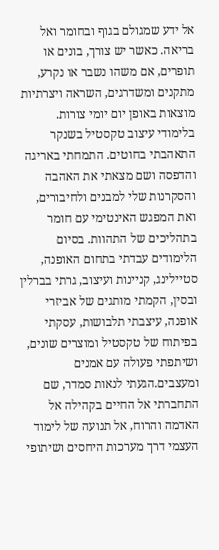אל ידע שמגולם בגוף ובחומר ואל בריאה. כאשר יש צורך, בונים או תופרים, אם משהו נשבר או נקרע, מתקנים ומשדרגים, השראה ויצרתיות מוצאות באופן יום יומי צורות.
בלימודי עיצוב טקסטיל בשנקר התאהבתי בחוטים. התמחתי באריגה והדפסה ושם מצאתי את האהבה והסקרנות שלי למבנים ולחיבורים, ואת המפגש האינטימי עם חומר בתהליכים של התהוות. בסיום הלימודים עבדתי בתחום האופנה, סטיילינג, קניינות ועיצוב, גרתי בברלין ובסין, הקמתי מותגים של אביזרי אופנה, עיצבתי תלבושות, עסקתי בפיתוח של טקסטיל ומוצרים שונים, ושיתפתי פעולה עם אמנים ומעצבים.הגעתי לנאות סמדר, שם התחברתי אל החיים בקהילה אל האדמה והרוח, אל תנועה של לימוד העצמי דרך מערכות היחסים ושיתופי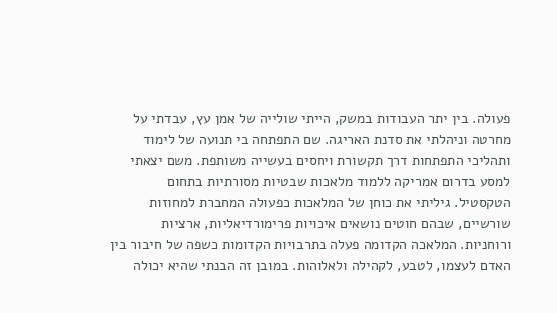פעולה. בין יתר העבודות במשק, הייתי שולייה של אמן עץ, עבדתי על מחרטה וניהלתי את סדנת האריגה. שם התפתחה בי תנועה של לימוד ותהליכי התפתחות דרך תקשורת ויחסים בעשייה משותפת. משם יצאתי למסע בדרום אמריקה ללמוד מלאכות שבטיות מסורתיות בתחום הטקסטיל. גיליתי את כוחן של המלאכות כפעולה המחברת למחוזות שורשיים, שבהם חוטים נושאים איכויות פרימורדיאליות, ארציות ורוחניות. המלאכה הקדומה פעלה בתרבויות הקדומות כשפה של חיבור בין האדם לעצמו, לטבע, לקהילה ולאלוהות. במובן זה הבנתי שהיא יכולה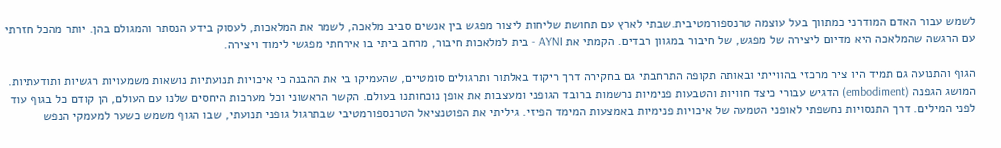לשמש עבור האדם המודרני כמתווך בעל עוצמה טרנספורמטיבית.שבתי לארץ עם תחושת שליחות ליצור מפגש בין אנשים סביב מלאכה, לשמר את המלאכות, לעסוק בידע הנסתר והמגולם בהן. יותר מהכל חזרתי עם הרגשה שהמלאכה היא מדיום ליצירה של מפגש, של חיבור במגוון רבדים. הקמתי את AYNI - בית למלאכות חיבור, מרחב ביתי בו אירחתי מפגשי לימוד ויצירה.

הגוף והתנועה גם תמיד היו ציר מרכזי בהווייתי ובאותה תקופה התרחבתי גם בחקירה דרך ריקוד באלתור ותרגולים סומטיים, שהעמיקו בי את ההבנה כי איכויות תנועתיות נושאות משמעויות רגשיות ותודעתיות. המושג הגפנה (embodiment) הדגיש עבורי כיצד חוויות והטבעות פנימיות נרשמות ברובד הגופני ומעצבות את אופן נוכחותנו בעולם. הקשר הראשוני וכל מערכות היחסים שלנו עם העולם, הן קודם כל בגוף עוד לפני המילים. דרך התנסויות נחשפתי לאופני הטמעה של איכויות פנימיות באמצעות המימד הפיזי. גיליתי את הפוטנציאל הטרנספורמטיבי שבתרגול גופני תנועתי, שבו הגוף משמש כשער למעמקי הנפש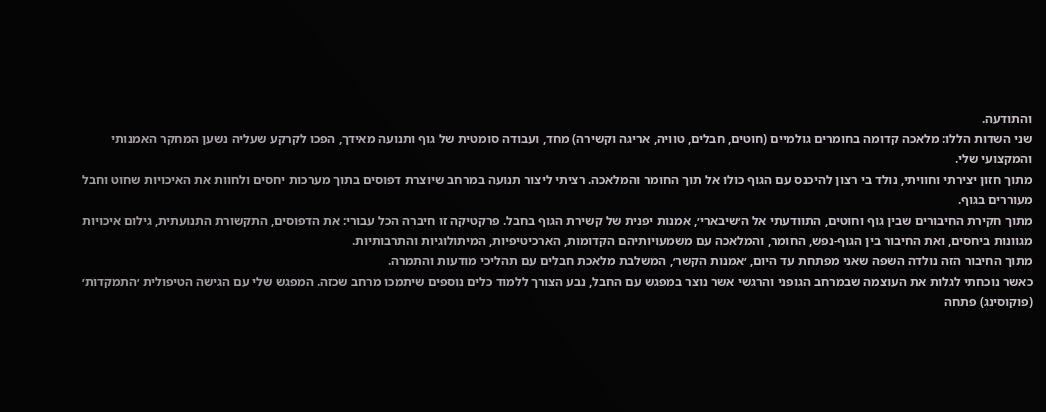והתודעה.
שני השדות הללו: מלאכה קדומה בחומרים גולמיים (חוטים, חבלים, טוויה, אריגה וקשירה) מחד, ועבודה סומטית של גוף ותנועה מאידך, הפכו לקרקע שעליה נשען המחקר האמנותי והמקצועי שלי.
מתוך חזון יצירתי וחוויתי, נולד בי רצון להיכנס עם הגוף כולו אל תוך החומר והמלאכה. רציתי ליצור תנועה במרחב שיוצרת דפוסים בתוך מערכות יחסים ולחוות את האיכויות שחוט וחבל מעוררים בגוף.
מתוך חקירת החיבורים שבין גוף וחוטים, התוודעתי אל ה׳שיבארי׳, אמנות יפנית של קשירת הגוף בחבל. פרקטיקה זו חיברה הכל עבורי: את הדפוסים, התקשורת התנועתית, גילום איכויות מגוונות ביחסים, ואת החיבור בין הגוף-נפש, החומר, והמלאכה עם משמעויותיהם הקדומות, הארכיטיפיות, המיתולוגיות והתרבותיות.
מתוך החיבור הזה נולדה השפה שאני מפתחת עד היום, ׳אמנות הקשר׳, המשלבת מלאכת חבלים עם תהליכי מודעות והתמרה.
כאשר נוכחתי לגלות את העוצמה שבמרחב הגופני והרגשי אשר נוצר במפגש עם החבל, נבע הצורך ללמוד כלים נוספים שיתמכו מרחב שכזה. המפגש שלי עם הגישה הטיפולית ׳התמקדות׳ (פוקוסינג) פתחה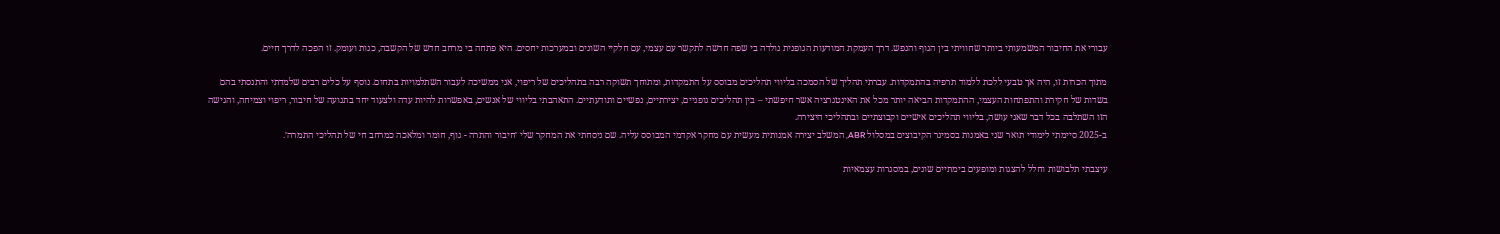עבורי את החיבור המשמעותי ביותר שחוויתי בין הגוף והנפש. דרך העמקת המודעות הגופנית נולדה בי שפה חדשה לתקשר עם עצמי, עם חלקיי השונים ובמערכות יחסים. היא פתחה בי מרחב חדש של הקשבה, כנות ועומק. זו הפכה לדרך חיים.

מתוך הכרות זו, היה אך טבעי ללכת ללמוד תרפיה בהתמקדות. עברתי תהליך של הסמכה בליווי תהליכים מבוסס על התמקדות, ומתוחך תשוקה רבה בתהליכים של ריפוי, אני ממשיכה לעבור השתלמויות בתחום. נוסף על כלים רבים שלמדתי והתנסתי בהם בשדות של חקירת והתפתחות העצמי, ההתמקדות הביאה יותר מכל את האינטגרציה אשר חיפשתי – בין תהליכים גופניים, יצירתיים, נפשיים ותודעתיים. התאהבתי בליווי של אנשים, באפשרות להיות עדה ולצעוד יחד בתנועה של חיבור, ריפוי וצמיחה, והגישה הזו השתלבה בכל דבר שאני עושה, בליווי תהליכים אישיים וקבוצתיים ובתהליכי היצירה.
ב-2025 סיימתי לימודי תואר שני באמנות בסמינר הקיבוצים במסלול ABR, המשלב יצירה אמנותית מעשית עם מחקר אקדמי המבוסס עליה. שם ניסחתי את המחקר שלי ׳חיבור והתרה - גוף, חומר ומלאכה כמרחב חי של תהליכי התמרה׳.

עיצבתי תלבושות וחלל להצגות ומופעים בימתיים שונים, במסגרות עצמאיות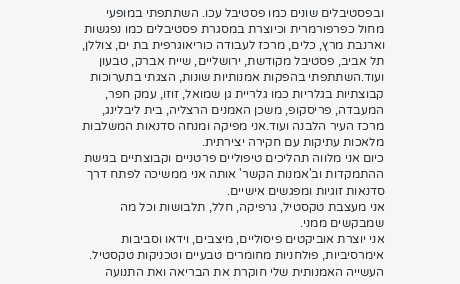ובפסטיבלים שונים כמו פסטיבל עכו. השתתפתי במופעי מחול כפרפורמרית וכיוצרת במסגרת פסטיבלים כמו נפגשות וארנבת מרץ, כלים, מרכז לעבודה כוריאוגרפית בת ים, צוללן, תל אביב, פסטיבל מקודשת, ירושליים, שייח אברק, טבעון ועוד.השתתפתי בהפקות אמנותיות שונות, הצגתי בתערוכות קבוצתיות בגלריות כמו גלריית גן שמואל, זוזו, עמק חפר, המעבדה, פריסקופ, משכן האמנים הרצליה, בית ליבלינג, מרכז העיר הלבנה ועוד.אני מפיקה ומנחה סדנאות המשלבות מלאכות עתיקות עם חקירה יצירתית.
כיום אני מלווה תהליכים טיפוליים פרטניים וקבוצתיים בגישת ההתמקדות וב'אמנות הקשר' אותה אני ממשיכה לפתח דרך סדנאות זוגיות ומפגשים אישיים.
אני מעצבת טקסטיל, גרפיקה, חלל, תלבושות וכל מה שמבקשים ממני.
אני יוצרת אוביקטים פיסוליים, מיצבים, וידאו וסביבות אימרסיביות, פולחניות מחומרים טבעיים וטכניקות טקסטיל.
העשייה האמנותית שלי חוקרת את הבריאה ואת התנועה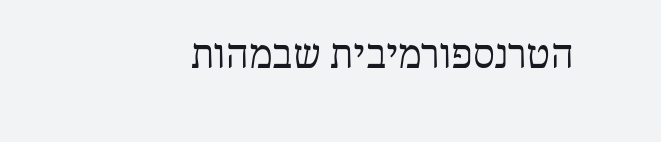הטרנספורמיבית שבמהות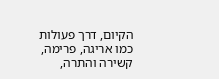הקיום, דרך פעולות כמו אריגה, פרימה, קשירה והתרה,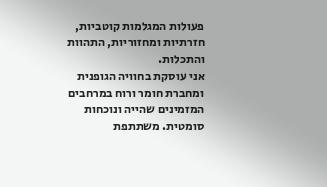פעולות המגלמות קוטביות, חזרתיות ומחזוריות, התהוות והתכלות.
אני עוסקת בחוויה הגופנית ומחברת חומר ורוח במרחבים המזמינים שהייה ונוכחות סומטית. משתתפת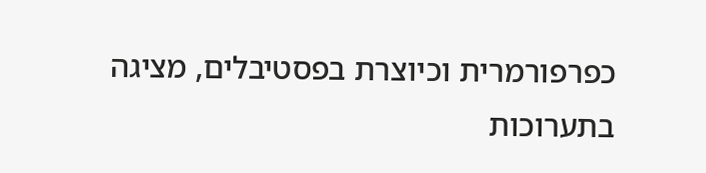כפרפורמרית וכיוצרת בפסטיבלים, מציגה בתערוכות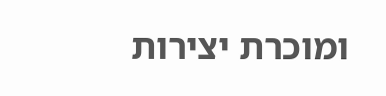ומוכרת יצירות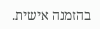בהזמנה אישית.